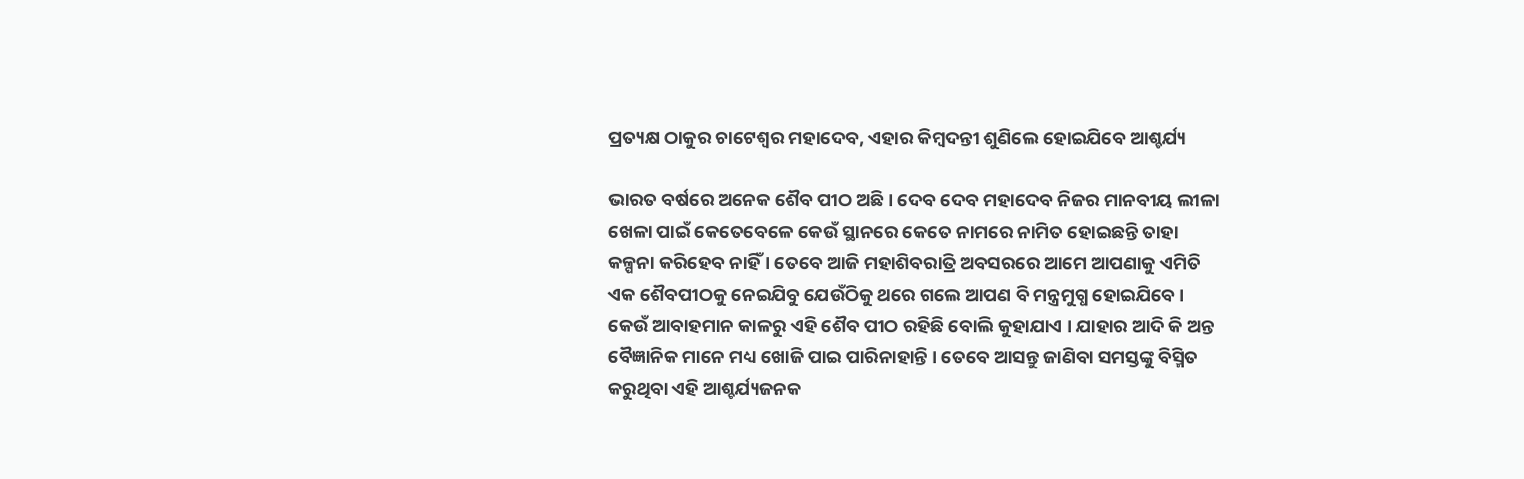ପ୍ରତ୍ୟକ୍ଷ ଠାକୁର ଚାଟେଶ୍ଵର ମହାଦେବ, ଏହାର କିମ୍ବଦନ୍ତୀ ଶୁଣିଲେ ହୋଇଯିବେ ଆଶ୍ଚର୍ଯ୍ୟ

ଭାରତ ବର୍ଷରେ ଅନେକ ଶୈବ ପୀଠ ଅଛି । ଦେବ ଦେବ ମହାଦେବ ନିଜର ମାନବୀୟ ଲୀଳା ଖେଳା ପାଇଁ କେତେବେଳେ କେଉଁ ସ୍ଥାନରେ କେତେ ନାମରେ ନାମିତ ହୋଇଛନ୍ତି ତାହା କଳ୍ପନା କରିହେବ ନାହିଁ । ତେବେ ଆଜି ମହାଶିବରାତ୍ରି ଅବସରରେ ଆମେ ଆପଣାକୁ ଏମିତି ଏକ ଶୈବପୀଠକୁ ନେଇଯିବୁ ଯେଉଁଠିକୁ ଥରେ ଗଲେ ଆପଣ ବି ମନ୍ତ୍ରମୁଗ୍ଧ ହୋଇଯିବେ । କେଉଁ ଆବାହମାନ କାଳରୁ ଏହି ଶୈବ ପୀଠ ରହିଛି ବୋଲି କୁହାଯାଏ । ଯାହାର ଆଦି କି ଅନ୍ତ ବୈଜ୍ଞାନିକ ମାନେ ମଧ୍ୟ ଖୋଜି ପାଇ ପାରିନାହାନ୍ତି । ତେବେ ଆସନ୍ତୁ ଜାଣିବା ସମସ୍ତଙ୍କୁ ବିସ୍ମିତ କରୁଥିବା ଏହି ଆଶ୍ଚର୍ଯ୍ୟଜନକ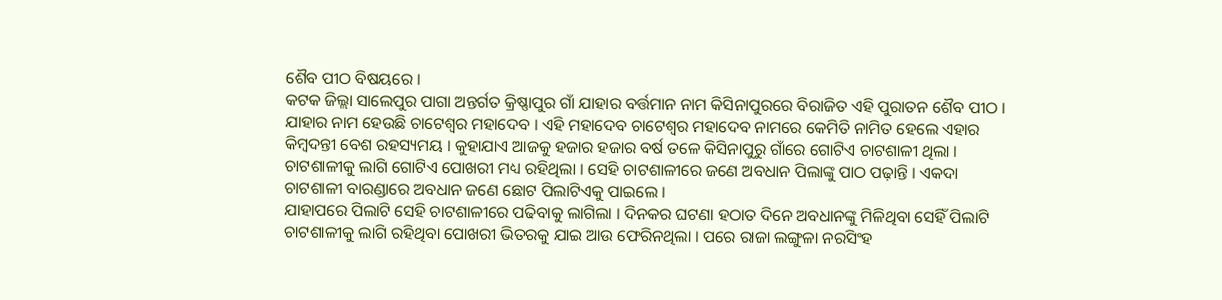ଶୈବ ପୀଠ ବିଷୟରେ ।
କଟକ ଜିଲ୍ଲା ସାଲେପୁର ପାଗା ଅନ୍ତର୍ଗତ କ୍ରିଷ୍ଣାପୁର ଗାଁ ଯାହାର ବର୍ତ୍ତମାନ ନାମ କିସିନାପୁରରେ ବିରାଜିତ ଏହି ପୁରାତନ ଶୈବ ପୀଠ । ଯାହାର ନାମ ହେଉଛି ଚାଟେଶ୍ଵର ମହାଦେବ । ଏହି ମହାଦେବ ଚାଟେଶ୍ଵର ମହାଦେବ ନାମରେ କେମିତି ନାମିତ ହେଲେ ଏହାର କିମ୍ବଦନ୍ତୀ ବେଶ ରହସ୍ୟମୟ । କୁହାଯାଏ ଆଜକୁ ହଜାର ହଜାର ବର୍ଷ ତଳେ କିସିନାପୁରୁ ଗାଁରେ ଗୋଟିଏ ଚାଟଶାଳୀ ଥିଲା । ଚାଟଶାଳୀକୁ ଲାଗି ଗୋଟିଏ ପୋଖରୀ ମଧ୍ୟ ରହିଥିଲା । ସେହି ଚାଟଶାଳୀରେ ଜଣେ ଅବଧାନ ପିଲାଙ୍କୁ ପାଠ ପଢ଼ାନ୍ତି । ଏକଦା ଚାଟଶାଳୀ ବାରଣ୍ଡାରେ ଅବଧାନ ଜଣେ ଛୋଟ ପିଲାଟିଏକୁ ପାଇଲେ ।
ଯାହାପରେ ପିଲାଟି ସେହି ଚାଟଶାଳୀରେ ପଢିବାକୁ ଲାଗିଲା । ଦିନକର ଘଟଣା ହଠାତ ଦିନେ ଅବଧାନଙ୍କୁ ମିଳିଥିବା ସେହିଁ ପିଲାଟି ଚାଟଶାଳୀକୁ ଲାଗି ରହିଥିବା ପୋଖରୀ ଭିତରକୁ ଯାଇ ଆଉ ଫେରିନଥିଲା । ପରେ ରାଜା ଲଙ୍ଗୁଳା ନରସିଂହ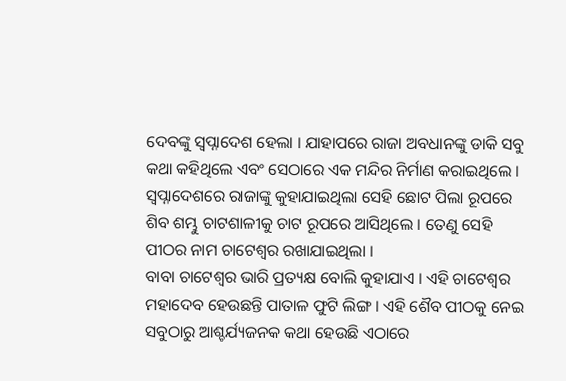ଦେବଙ୍କୁ ସ୍ୱପ୍ନାଦେଶ ହେଲା । ଯାହାପରେ ରାଜା ଅବଧାନଙ୍କୁ ଡାକି ସବୁ କଥା କହିଥିଲେ ଏବଂ ସେଠାରେ ଏକ ମନ୍ଦିର ନିର୍ମାଣ କରାଇଥିଲେ । ସ୍ଵପ୍ନାଦେଶରେ ରାଜାଙ୍କୁ କୁହାଯାଇଥିଲା ସେହି ଛୋଟ ପିଲା ରୂପରେ ଶିବ ଶମ୍ଭୁ ଚାଟଶାଳୀକୁ ଚାଟ ରୂପରେ ଆସିଥିଲେ । ତେଣୁ ସେହି ପୀଠର ନାମ ଚାଟେଶ୍ୱର ରଖାଯାଇଥିଲା ।
ବାବା ଚାଟେଶ୍ୱର ଭାରି ପ୍ରତ୍ୟକ୍ଷ ବୋଲି କୁହାଯାଏ । ଏହି ଚାଟେଶ୍ଵର ମହାଦେବ ହେଉଛନ୍ତି ପାତାଳ ଫୁଟି ଲିଙ୍ଗ । ଏହି ଶୈବ ପୀଠକୁ ନେଇ ସବୁଠାରୁ ଆଶ୍ଚର୍ଯ୍ୟଜନକ କଥା ହେଉଛି ଏଠାରେ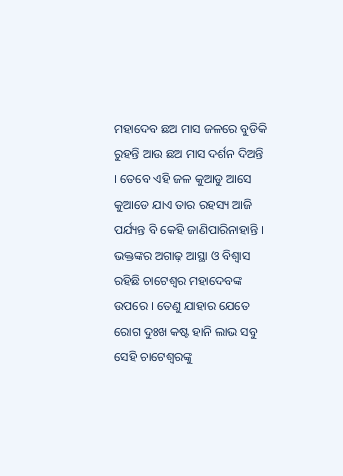ମହାଦେବ ଛଅ ମାସ ଜଳରେ ବୁଡିକି ରୁହନ୍ତି ଆଉ ଛଅ ମାସ ଦର୍ଶନ ଦିଅନ୍ତି । ତେବେ ଏହି ଜଳ କୁଆଡୁ ଆସେ କୁଆଡେ ଯାଏ ତାର ରହସ୍ୟ ଆଜି ପର୍ଯ୍ୟନ୍ତ ବି କେହି ଜାଣିପାରିନାହାନ୍ତି । ଭକ୍ତଙ୍କର ଅଗାଢ଼ ଆସ୍ଥା ଓ ବିଶ୍ୱାସ ରହିଛି ଚାଟେଶ୍ୱର ମହାଦେବଙ୍କ ଉପରେ । ତେଣୁ ଯାହାର ଯେତେ ରୋଗ ଦୁଃଖ କଷ୍ଟ ହାନି ଲାଭ ସବୁ ସେହି ଚାଟେଶ୍ୱରଙ୍କୁ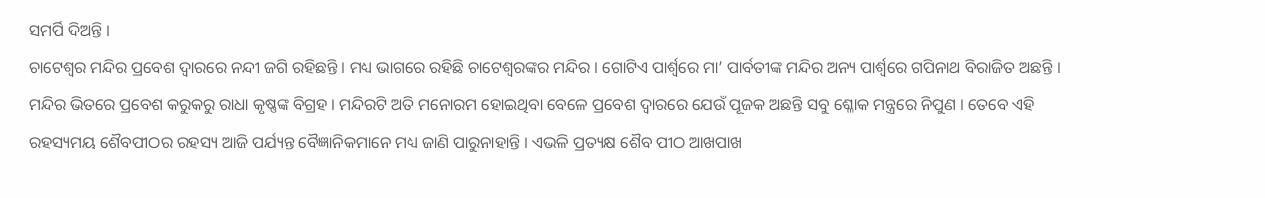ସମର୍ପି ଦିଅନ୍ତି ।
ଚାଟେଶ୍ୱର ମନ୍ଦିର ପ୍ରବେଶ ଦ୍ୱାରରେ ନନ୍ଦୀ ଜଗି ରହିଛନ୍ତି । ମଧ୍ୟ ଭାଗରେ ରହିଛି ଚାଟେଶ୍ୱରଙ୍କର ମନ୍ଦିର । ଗୋଟିଏ ପାର୍ଶ୍ୱରେ ମା’ ପାର୍ବତୀଙ୍କ ମନ୍ଦିର ଅନ୍ୟ ପାର୍ଶ୍ୱରେ ଗପିନାଥ ବିରାଜିତ ଅଛନ୍ତି । ମନ୍ଦିର ଭିତରେ ପ୍ରବେଶ କରୁକରୁ ରାଧା କୃଷ୍ଣଙ୍କ ବିଗ୍ରହ । ମନ୍ଦିରଟି ଅତି ମନୋରମ ହୋଇଥିବା ବେଳେ ପ୍ରବେଶ ଦ୍ୱାରରେ ଯେଉଁ ପୂଜକ ଅଛନ୍ତି ସବୁ ଶ୍ଳୋକ ମନ୍ତ୍ରରେ ନିପୁଣ । ତେବେ ଏହି ରହସ୍ୟମୟ ଶୈବପୀଠର ରହସ୍ୟ ଆଜି ପର୍ଯ୍ୟନ୍ତ ବୈଜ୍ଞାନିକମାନେ ମଧ୍ୟ ଜାଣି ପାରୁନାହାନ୍ତି । ଏଭଳି ପ୍ରତ୍ୟକ୍ଷ ଶୈବ ପୀଠ ଆଖପାଖ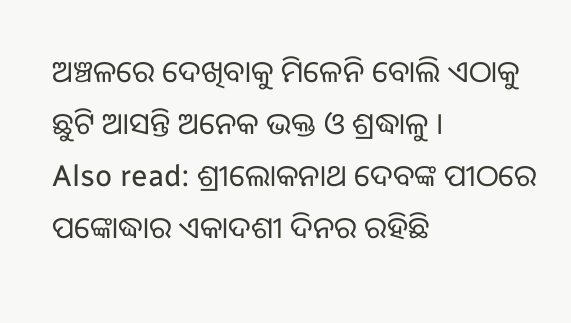ଅଞ୍ଚଳରେ ଦେଖିବାକୁ ମିଳେନି ବୋଲି ଏଠାକୁ ଛୁଟି ଆସନ୍ତି ଅନେକ ଭକ୍ତ ଓ ଶ୍ରଦ୍ଧାଳୁ ।
Also read: ଶ୍ରୀଲୋକନାଥ ଦେବଙ୍କ ପୀଠରେ ପଙ୍କୋଦ୍ଧାର ଏକାଦଶୀ ଦିନର ରହିଛି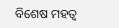ବିଶେଷ ମହତ୍ୱ